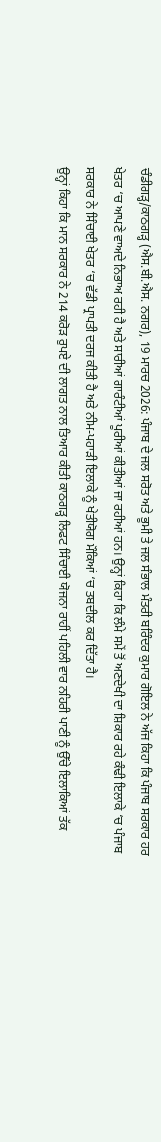ਚੰਡੀਗੜ੍ਹ/ਕਾਠਗੜ੍ਹ (ਐਸ.ਬੀ.ਐਸ. ਨਗਰ), 19 ਮਾਰਚ 2026: ਪੰਜਾਬ ਦੇ ਜਲ ਸਰੋਤ ਅਤੇ ਭੂਮੀ ਤੇ ਜਲ ਸੰਭਾਲ ਮੰਤਰੀ ਬਰਿੰਦਰ ਕੁਮਾਰ ਗੋਇਲ ਨੇ ਅੱਜ ਕਿਹਾ ਕਿ ਪੰਜਾਬ ਸਰਕਾਰ ਹਰ ਖੇਤਰ ‘ਚ ਆਪਣੇ ਵਾਅਦੇ ਨਿਭਾਅ ਰਹੀ ਹੈ ਅਤੇ ਸਾਰੀਆਂ ਗਾਰੰਟੀਆਂ ਪੂਰੀਆਂ ਕੀਤੀਆਂ ਜਾ ਰਹੀਆਂ ਹਨ। ਉਨ੍ਹਾਂ ਕਿਹਾ ਕਿ ਲੰਮੇ ਸਮੇਂ ਤੋਂ ਅਣਦੇਖੀ ਦਾ ਸ਼ਿਕਾਰ ਰਹੇ ਕੰਢੀ ਇਲਾਕੇ ‘ਚ ਪੰਜਾਬ ਸਰਕਾਰ ਨੇ ਸਿੰਚਾਈ ਖੇਤਰ ‘ਚ ਵੱਡੀ ਪ੍ਰਾਪਤੀ ਦਰਜ ਕੀਤੀ ਹੈ ਅਤੇ ਨੀਮ-ਪਹਾੜੀ ਇਲਾਕੇ ਨੂੰ ਖੇਤੀਯੋਗ ਮੌਕਿਆਂ ‘ਚ ਤਬਦੀਲ ਕਰ ਦਿੱਤਾ ਹੈ।
ਉਨ੍ਹਾਂ ਕਿਹਾ ਕਿ ਮਾਨ ਸਰਕਾਰ ਨੇ 214 ਕਰੋੜ ਰੁਪਏ ਦੀ ਲਾਗਤ ਨਾਲ ਤਿਆਰ ਕੀਤੀ ਕਾਠਗੜ੍ਹ ਲਿਫਟ ਸਿੰਚਾਈ ਯੋਜਨਾ ਰਾਹੀਂ ਪਹਿਲੀ ਵਾਰ ਨਹਿਰੀ ਪਾਣੀ ਨੂੰ ਉੱਚੇ ਇਲਾਕਿਆਂ ਤੱਕ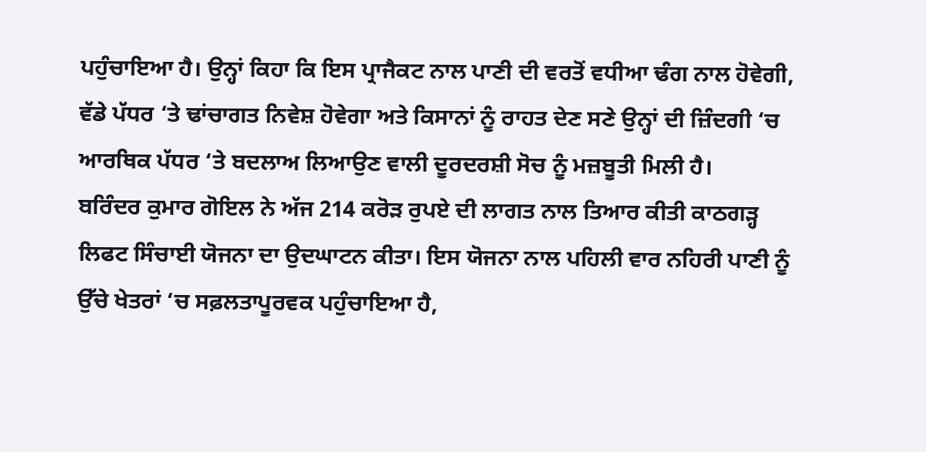ਪਹੁੰਚਾਇਆ ਹੈ। ਉਨ੍ਹਾਂ ਕਿਹਾ ਕਿ ਇਸ ਪ੍ਰਾਜੈਕਟ ਨਾਲ ਪਾਣੀ ਦੀ ਵਰਤੋਂ ਵਧੀਆ ਢੰਗ ਨਾਲ ਹੋਵੇਗੀ, ਵੱਡੇ ਪੱਧਰ ‘ਤੇ ਢਾਂਚਾਗਤ ਨਿਵੇਸ਼ ਹੋਵੇਗਾ ਅਤੇ ਕਿਸਾਨਾਂ ਨੂੰ ਰਾਹਤ ਦੇਣ ਸਣੇ ਉਨ੍ਹਾਂ ਦੀ ਜ਼ਿੰਦਗੀ ‘ਚ ਆਰਥਿਕ ਪੱਧਰ ‘ਤੇ ਬਦਲਾਅ ਲਿਆਉਣ ਵਾਲੀ ਦੂਰਦਰਸ਼ੀ ਸੋਚ ਨੂੰ ਮਜ਼ਬੂਤੀ ਮਿਲੀ ਹੈ।
ਬਰਿੰਦਰ ਕੁਮਾਰ ਗੋਇਲ ਨੇ ਅੱਜ 214 ਕਰੋੜ ਰੁਪਏ ਦੀ ਲਾਗਤ ਨਾਲ ਤਿਆਰ ਕੀਤੀ ਕਾਠਗੜ੍ਹ ਲਿਫਟ ਸਿੰਚਾਈ ਯੋਜਨਾ ਦਾ ਉਦਘਾਟਨ ਕੀਤਾ। ਇਸ ਯੋਜਨਾ ਨਾਲ ਪਹਿਲੀ ਵਾਰ ਨਹਿਰੀ ਪਾਣੀ ਨੂੰ ਉੱਚੇ ਖੇਤਰਾਂ ‘ਚ ਸਫ਼ਲਤਾਪੂਰਵਕ ਪਹੁੰਚਾਇਆ ਹੈ,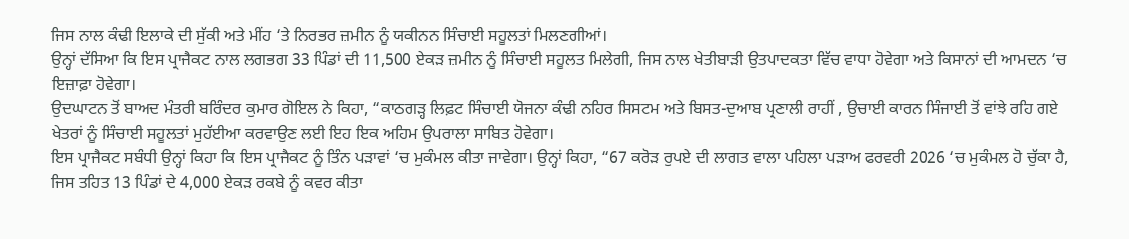ਜਿਸ ਨਾਲ ਕੰਢੀ ਇਲਾਕੇ ਦੀ ਸੁੱਕੀ ਅਤੇ ਮੀਂਹ ‘ਤੇ ਨਿਰਭਰ ਜ਼ਮੀਨ ਨੂੰ ਯਕੀਨਨ ਸਿੰਚਾਈ ਸਹੂਲਤਾਂ ਮਿਲਣਗੀਆਂ।
ਉਨ੍ਹਾਂ ਦੱਸਿਆ ਕਿ ਇਸ ਪ੍ਰਾਜੈਕਟ ਨਾਲ ਲਗਭਗ 33 ਪਿੰਡਾਂ ਦੀ 11,500 ਏਕੜ ਜ਼ਮੀਨ ਨੂੰ ਸਿੰਚਾਈ ਸਹੂਲਤ ਮਿਲੇਗੀ, ਜਿਸ ਨਾਲ ਖੇਤੀਬਾੜੀ ਉਤਪਾਦਕਤਾ ਵਿੱਚ ਵਾਧਾ ਹੋਵੇਗਾ ਅਤੇ ਕਿਸਾਨਾਂ ਦੀ ਆਮਦਨ ‘ਚ ਇਜ਼ਾਫ਼ਾ ਹੋਵੇਗਾ।
ਉਦਘਾਟਨ ਤੋਂ ਬਾਅਦ ਮੰਤਰੀ ਬਰਿੰਦਰ ਕੁਮਾਰ ਗੋਇਲ ਨੇ ਕਿਹਾ, “ਕਾਠਗੜ੍ਹ ਲਿਫ਼ਟ ਸਿੰਚਾਈ ਯੋਜਨਾ ਕੰਢੀ ਨਹਿਰ ਸਿਸਟਮ ਅਤੇ ਬਿਸਤ-ਦੁਆਬ ਪ੍ਰਣਾਲੀ ਰਾਹੀਂ , ਉਚਾਈ ਕਾਰਨ ਸਿੰਜਾਈ ਤੋਂ ਵਾਂਝੇ ਰਹਿ ਗਏ ਖੇਤਰਾਂ ਨੂੰ ਸਿੰਚਾਈ ਸਹੂਲਤਾਂ ਮੁਹੱਈਆ ਕਰਵਾਉਣ ਲਈ ਇਹ ਇਕ ਅਹਿਮ ਉਪਰਾਲਾ ਸਾਬਿਤ ਹੋਵੇਗਾ।
ਇਸ ਪ੍ਰਾਜੈਕਟ ਸਬੰਧੀ ਉਨ੍ਹਾਂ ਕਿਹਾ ਕਿ ਇਸ ਪ੍ਰਾਜੈਕਟ ਨੂੰ ਤਿੰਨ ਪੜਾਵਾਂ ‘ਚ ਮੁਕੰਮਲ ਕੀਤਾ ਜਾਵੇਗਾ। ਉਨ੍ਹਾਂ ਕਿਹਾ, “67 ਕਰੋੜ ਰੁਪਏ ਦੀ ਲਾਗਤ ਵਾਲਾ ਪਹਿਲਾ ਪੜਾਅ ਫਰਵਰੀ 2026 ‘ਚ ਮੁਕੰਮਲ ਹੋ ਚੁੱਕਾ ਹੈ, ਜਿਸ ਤਹਿਤ 13 ਪਿੰਡਾਂ ਦੇ 4,000 ਏਕੜ ਰਕਬੇ ਨੂੰ ਕਵਰ ਕੀਤਾ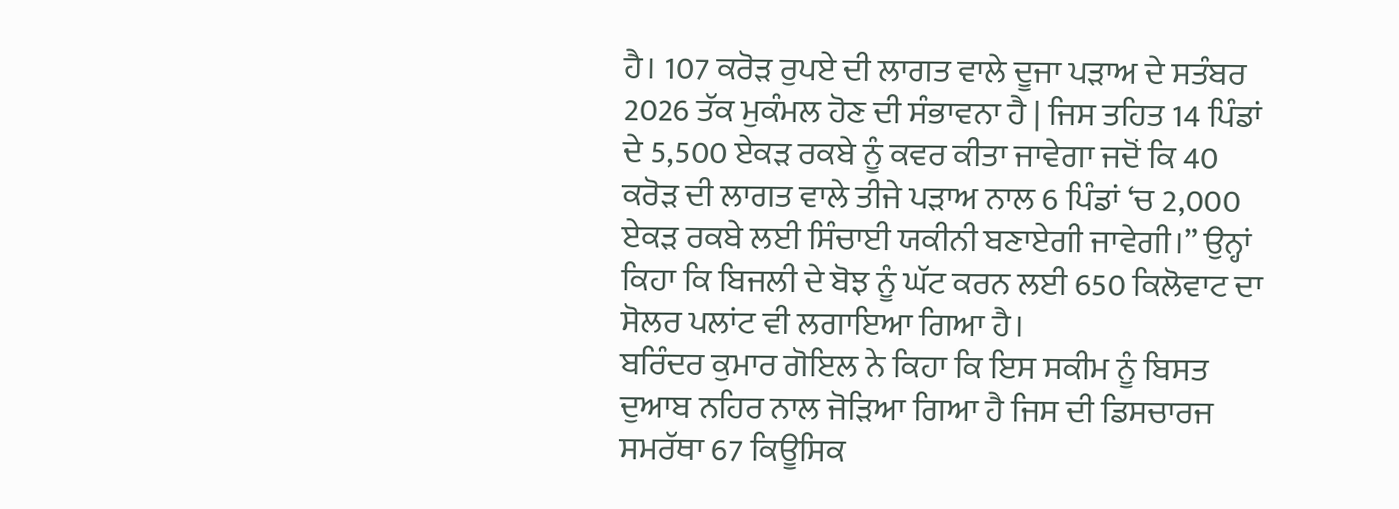ਹੈ। 107 ਕਰੋੜ ਰੁਪਏ ਦੀ ਲਾਗਤ ਵਾਲੇ ਦੂਜਾ ਪੜਾਅ ਦੇ ਸਤੰਬਰ 2026 ਤੱਕ ਮੁਕੰਮਲ ਹੋਣ ਦੀ ਸੰਭਾਵਨਾ ਹੈ | ਜਿਸ ਤਹਿਤ 14 ਪਿੰਡਾਂ ਦੇ 5,500 ਏਕੜ ਰਕਬੇ ਨੂੰ ਕਵਰ ਕੀਤਾ ਜਾਵੇਗਾ ਜਦੋਂ ਕਿ 40 ਕਰੋੜ ਦੀ ਲਾਗਤ ਵਾਲੇ ਤੀਜੇ ਪੜਾਅ ਨਾਲ 6 ਪਿੰਡਾਂ ‘ਚ 2,000 ਏਕੜ ਰਕਬੇ ਲਈ ਸਿੰਚਾਈ ਯਕੀਨੀ ਬਣਾਏਗੀ ਜਾਵੇਗੀ।” ਉਨ੍ਹਾਂ ਕਿਹਾ ਕਿ ਬਿਜਲੀ ਦੇ ਬੋਝ ਨੂੰ ਘੱਟ ਕਰਨ ਲਈ 650 ਕਿਲੋਵਾਟ ਦਾ ਸੋਲਰ ਪਲਾਂਟ ਵੀ ਲਗਾਇਆ ਗਿਆ ਹੈ।
ਬਰਿੰਦਰ ਕੁਮਾਰ ਗੋਇਲ ਨੇ ਕਿਹਾ ਕਿ ਇਸ ਸਕੀਮ ਨੂੰ ਬਿਸਤ ਦੁਆਬ ਨਹਿਰ ਨਾਲ ਜੋੜਿਆ ਗਿਆ ਹੈ ਜਿਸ ਦੀ ਡਿਸਚਾਰਜ ਸਮਰੱਥਾ 67 ਕਿਊਸਿਕ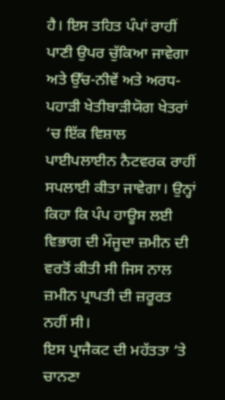ਹੈ। ਇਸ ਤਹਿਤ ਪੰਪਾਂ ਰਾਹੀਂ ਪਾਣੀ ਉਪਰ ਚੁੱਕਿਆ ਜਾਵੇਗਾ ਅਤੇ ਉੱਚ-ਨੀਵੇਂ ਅਤੇ ਅਰਧ-ਪਹਾੜੀ ਖੇਤੀਬਾੜੀਯੋਗ ਖੇਤਰਾਂ ‘ਚ ਇੱਕ ਵਿਸ਼ਾਲ ਪਾਈਪਲਾਈਨ ਨੈਟਵਰਕ ਰਾਹੀਂ ਸਪਲਾਈ ਕੀਤਾ ਜਾਵੇਗਾ। ਉਨ੍ਹਾਂ ਕਿਹਾ ਕਿ ਪੰਪ ਹਾਊਸ ਲਈ ਵਿਭਾਗ ਦੀ ਮੌਜੂਦਾ ਜ਼ਮੀਨ ਦੀ ਵਰਤੋਂ ਕੀਤੀ ਸੀ ਜਿਸ ਨਾਲ ਜ਼ਮੀਨ ਪ੍ਰਾਪਤੀ ਦੀ ਜ਼ਰੂਰਤ ਨਹੀਂ ਸੀ।
ਇਸ ਪ੍ਰਾਜੈਕਟ ਦੀ ਮਹੱਤਤਾ ‘ਤੇ ਚਾਨਣਾ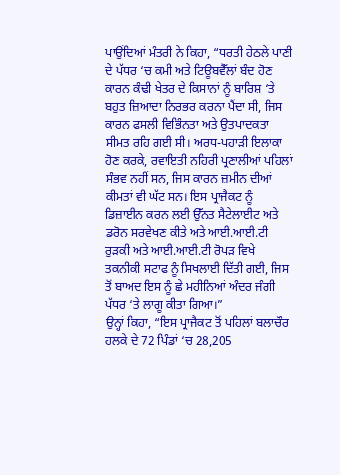ਪਾਉਂਦਿਆਂ ਮੰਤਰੀ ਨੇ ਕਿਹਾ, “ਧਰਤੀ ਹੇਠਲੇ ਪਾਣੀ ਦੇ ਪੱਧਰ ‘ਚ ਕਮੀ ਅਤੇ ਟਿਊਬਵੈੱਲਾਂ ਬੰਦ ਹੋਣ ਕਾਰਨ ਕੰਢੀ ਖੇਤਰ ਦੇ ਕਿਸਾਨਾਂ ਨੂੰ ਬਾਰਿਸ਼ ‘ਤੇ ਬਹੁਤ ਜ਼ਿਆਦਾ ਨਿਰਭਰ ਕਰਨਾ ਪੈਂਦਾ ਸੀ, ਜਿਸ ਕਾਰਨ ਫਸਲੀ ਵਿਭਿੰਨਤਾ ਅਤੇ ਉਤਪਾਦਕਤਾ ਸੀਮਤ ਰਹਿ ਗਈ ਸੀ। ਅਰਧ-ਪਹਾੜੀ ਇਲਾਕਾ ਹੋਣ ਕਰਕੇ, ਰਵਾਇਤੀ ਨਹਿਰੀ ਪ੍ਰਣਾਲੀਆਂ ਪਹਿਲਾਂ ਸੰਭਵ ਨਹੀਂ ਸਨ, ਜਿਸ ਕਾਰਨ ਜ਼ਮੀਨ ਦੀਆਂ ਕੀਮਤਾਂ ਵੀ ਘੱਟ ਸਨ। ਇਸ ਪ੍ਰਾਜੈਕਟ ਨੂੰ ਡਿਜ਼ਾਈਨ ਕਰਨ ਲਈ ਉੱਨਤ ਸੈਟੇਲਾਈਟ ਅਤੇ ਡਰੋਨ ਸਰਵੇਖਣ ਕੀਤੇ ਅਤੇ ਆਈ.ਆਈ.ਟੀ ਰੁੜਕੀ ਅਤੇ ਆਈ.ਆਈ.ਟੀ ਰੋਪੜ ਵਿਖੇ ਤਕਨੀਕੀ ਸਟਾਫ ਨੂੰ ਸਿਖਲਾਈ ਦਿੱਤੀ ਗਈ, ਜਿਸ ਤੋਂ ਬਾਅਦ ਇਸ ਨੂੰ ਛੇ ਮਹੀਨਿਆਂ ਅੰਦਰ ਜੰਗੀ ਪੱਧਰ ‘ਤੇ ਲਾਗੂ ਕੀਤਾ ਗਿਆ।”
ਉਨ੍ਹਾਂ ਕਿਹਾ, “ਇਸ ਪ੍ਰਾਜੈਕਟ ਤੋਂ ਪਹਿਲਾਂ ਬਲਾਚੌਰ ਹਲਕੇ ਦੇ 72 ਪਿੰਡਾਂ ‘ਚ 28,205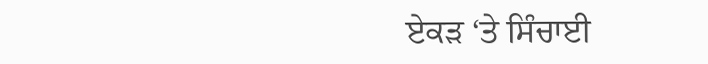ਏਕੜ ‘ਤੇ ਸਿੰਚਾਈ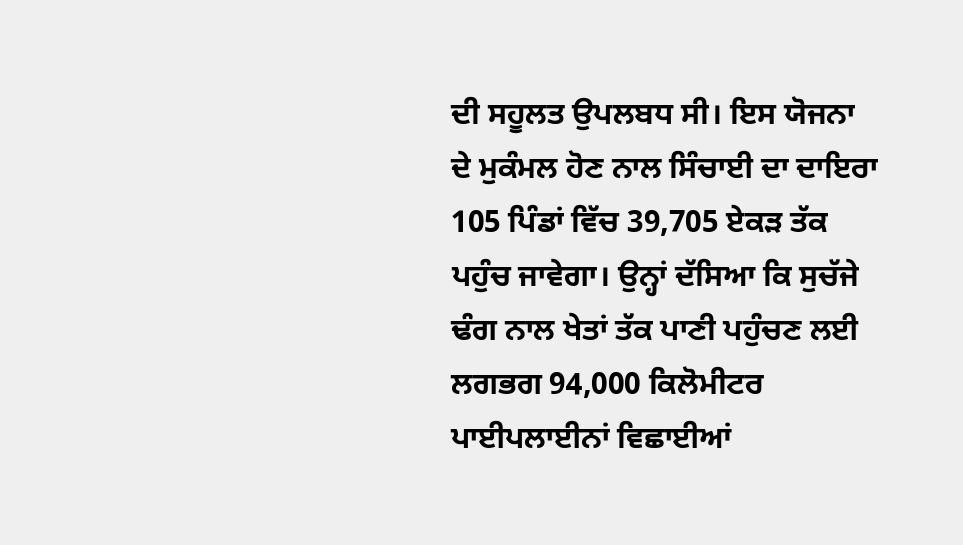ਦੀ ਸਹੂਲਤ ਉਪਲਬਧ ਸੀ। ਇਸ ਯੋਜਨਾ ਦੇ ਮੁਕੰਮਲ ਹੋਣ ਨਾਲ ਸਿੰਚਾਈ ਦਾ ਦਾਇਰਾ 105 ਪਿੰਡਾਂ ਵਿੱਚ 39,705 ਏਕੜ ਤੱਕ ਪਹੁੰਚ ਜਾਵੇਗਾ। ਉਨ੍ਹਾਂ ਦੱਸਿਆ ਕਿ ਸੁਚੱਜੇ ਢੰਗ ਨਾਲ ਖੇਤਾਂ ਤੱਕ ਪਾਣੀ ਪਹੁੰਚਣ ਲਈ ਲਗਭਗ 94,000 ਕਿਲੋਮੀਟਰ ਪਾਈਪਲਾਈਨਾਂ ਵਿਛਾਈਆਂ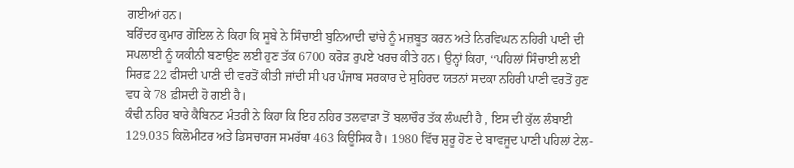ਗਈਆਂ ਹਨ।
ਬਰਿੰਦਰ ਕੁਮਾਰ ਗੋਇਲ ਨੇ ਕਿਹਾ ਕਿ ਸੂਬੇ ਨੇ ਸਿੰਚਾਈ ਬੁਨਿਆਦੀ ਢਾਂਚੇ ਨੂੰ ਮਜ਼ਬੂਤ ਕਰਨ ਅਤੇ ਨਿਰਵਿਘਨ ਨਹਿਰੀ ਪਾਣੀ ਦੀ ਸਪਲਾਈ ਨੂੰ ਯਕੀਨੀ ਬਣਾਉਣ ਲਈ ਹੁਣ ਤੱਕ 6700 ਕਰੋੜ ਰੁਪਏ ਖਰਚ ਕੀਤੇ ਹਨ। ਉਨ੍ਹਾਂ ਕਿਹਾ, ‘‘ਪਹਿਲਾਂ ਸਿੰਚਾਈ ਲਈ ਸਿਰਫ਼ 22 ਫੀਸਦੀ ਪਾਣੀ ਦੀ ਵਰਤੋਂ ਕੀਤੀ ਜਾਂਦੀ ਸੀ ਪਰ ਪੰਜਾਬ ਸਰਕਾਰ ਦੇ ਸੁਹਿਰਦ ਯਤਨਾਂ ਸਦਕਾ ਨਹਿਰੀ ਪਾਣੀ ਵਰਤੋਂ ਹੁਣ ਵਧ ਕੇ 78 ਫ਼ੀਸਦੀ ਹੋ ਗਈ ਹੈ।
ਕੰਢੀ ਨਹਿਰ ਬਾਰੇ ਕੈਬਿਨਟ ਮੰਤਰੀ ਨੇ ਕਿਹਾ ਕਿ ਇਹ ਨਹਿਰ ਤਲਵਾੜਾ ਤੋਂ ਬਲਾਚੌਰ ਤੱਕ ਲੰਘਦੀ ਹੈ , ਇਸ ਦੀ ਕੁੱਲ ਲੰਬਾਈ 129.035 ਕਿਲੋਮੀਟਰ ਅਤੇ ਡਿਸਚਾਰਜ ਸਮਰੱਥਾ 463 ਕਿਊਸਿਕ ਹੈ। 1980 ਵਿੱਚ ਸ਼ੁਰੂ ਹੋਣ ਦੇ ਬਾਵਜੂਦ ਪਾਣੀ ਪਹਿਲਾਂ ਟੇਲ-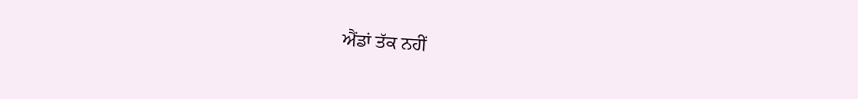ਐਂਡਾਂ ਤੱਕ ਨਹੀਂ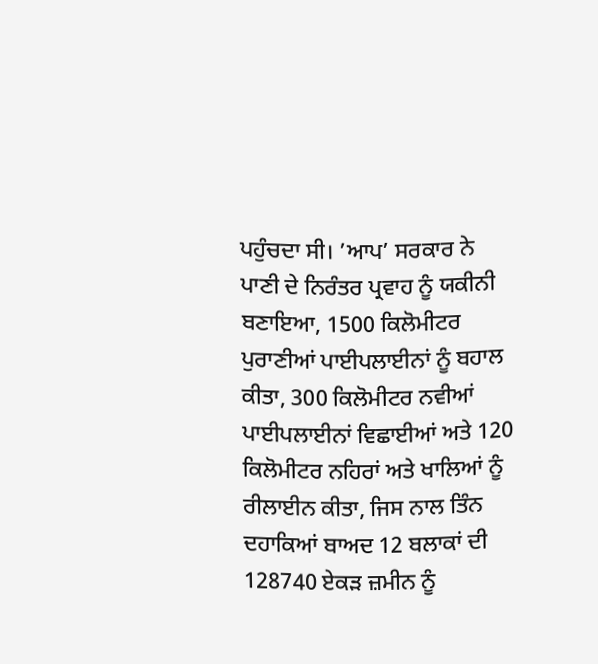ਪਹੁੰਚਦਾ ਸੀ। ’ਆਪ’ ਸਰਕਾਰ ਨੇ ਪਾਣੀ ਦੇ ਨਿਰੰਤਰ ਪ੍ਰਵਾਹ ਨੂੰ ਯਕੀਨੀ ਬਣਾਇਆ, 1500 ਕਿਲੋਮੀਟਰ ਪੁਰਾਣੀਆਂ ਪਾਈਪਲਾਈਨਾਂ ਨੂੰ ਬਹਾਲ ਕੀਤਾ, 300 ਕਿਲੋਮੀਟਰ ਨਵੀਆਂ ਪਾਈਪਲਾਈਨਾਂ ਵਿਛਾਈਆਂ ਅਤੇ 120 ਕਿਲੋਮੀਟਰ ਨਹਿਰਾਂ ਅਤੇ ਖਾਲਿਆਂ ਨੂੰ ਰੀਲਾਈਨ ਕੀਤਾ, ਜਿਸ ਨਾਲ ਤਿੰਨ ਦਹਾਕਿਆਂ ਬਾਅਦ 12 ਬਲਾਕਾਂ ਦੀ 128740 ਏਕੜ ਜ਼ਮੀਨ ਨੂੰ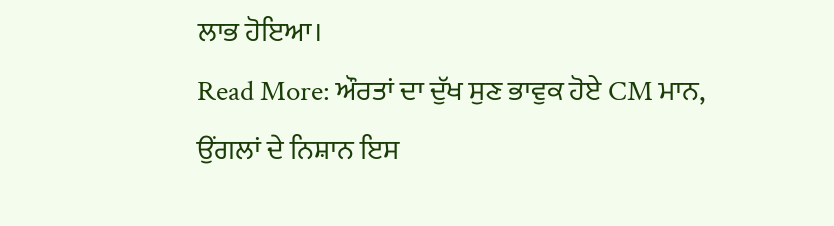ਲਾਭ ਹੋਇਆ।
Read More: ਔਰਤਾਂ ਦਾ ਦੁੱਖ ਸੁਣ ਭਾਵੁਕ ਹੋਏ CM ਮਾਨ, ਉਂਗਲਾਂ ਦੇ ਨਿਸ਼ਾਨ ਇਸ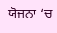ਯੋਜਨਾ ‘ਚ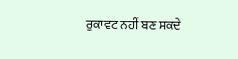ਰੁਕਾਵਟ ਨਹੀਂ ਬਣ ਸਕਦੇ